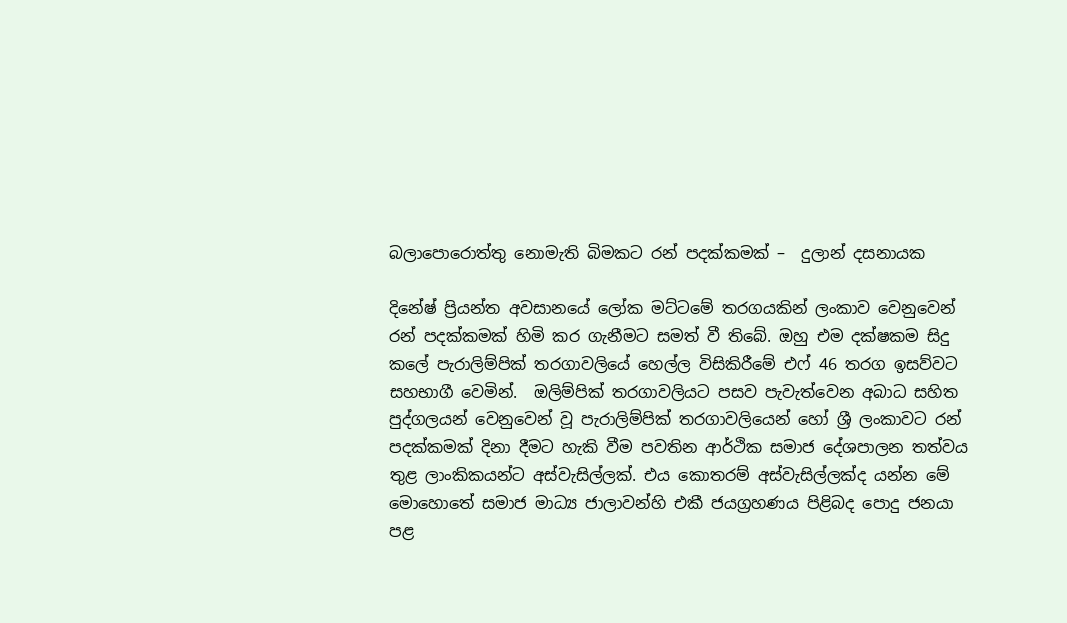බලාපොරොත්තු නොමැති බිමකට රන් පදක්කමක් –  දුලාන් දසනායක

දිනේෂ් ප්‍රියන්ත අවසානයේ ලෝක මට්ටමේ තරගයකින් ලංකාව වෙනුවෙන් රන් පදක්කමක් හිමි කර ගැනීමට සමත් වී තිබේ. ඔහු එම දක්ෂකම සිදු කලේ පැරාලිම්පික් තරගාවලියේ හෙල්ල විසිකිරීමේ එෆ් 46 තරග ඉසව්වට සහභාගී වෙමින්.  ඔලිම්පික් තරගාවලියට පසව පැවැත්වෙන අබාධ සහිත පුද්ගලයන් වෙනුවෙන් වූ පැරාලිම්පික් තරගාවලියෙන් හෝ ශ්‍රී ලංකාවට රන් පදක්කමක් දිනා දීමට හැකි වීම පවතින ආර්ථික සමාජ දේශපාලන තත්වය තුළ ලාංකිකයන්ට අස්වැසිල්ලක්. එය කොතරම් අස්වැසිල්ලක්ද යන්න මේ මොහොතේ සමාජ මාධ්‍ය ජාලාවන්හි එකී ජයග්‍රහණය පිළිබද පොදු ජනයා පළ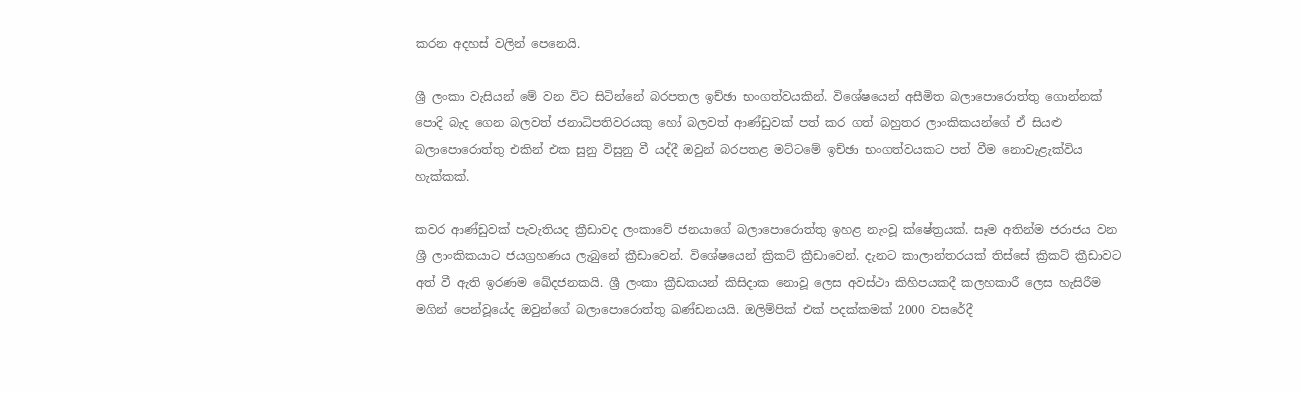කරන අදහස් වලින් පෙනෙයි.

ශ්‍රී ලංකා වැසියන් මේ වන විට සිටින්නේ බරපතල ඉච්ඡා භංගත්වයකින්. විශේෂයෙන් අසීමිත බලාපොරොත්තු ගොන්නක් පොදි බැද ගෙන බලවත් ජනාධිපතිවරයකු හෝ බලවත් ආණ්ඩුවක් පත් කර ගත් බහුතර ලාංකිකයන්ගේ ඒ සියළු බලාපොරොත්තු එකින් එක සුනු විසුනු වී යද්දී ඔවුන් බරපතළ මට්ටමේ ඉච්ඡා භංගත්වයකට පත් වීම නොවැළැක්විය හැක්කක්.

කවර ආණ්ඩුවක් පැවැතියද ක්‍රීඩාවද ලංකාවේ ජනයාගේ බලාපොරොත්තු ඉහළ නැංවූ ක්ෂේත්‍රයක්. සෑම අතින්ම ජරාජය වන ශ්‍රී ලාංකිකයාට ජයග්‍රහණය ලැබුනේ ක්‍රීඩාවෙන්. විශේෂයෙන් ක්‍රිකට් ක්‍රීඩාවෙන්. දැනට කාලාන්තරයක් තිස්සේ ක්‍රිකට් ක්‍රීඩාවට අත් වී ඇති ඉරණම ඛේදජනකයි. ශ්‍රී ලංකා ක්‍රීඩකයන් කිසිදාක නොවූ ලෙස අවස්ථා කිහිපයකදී කලහකාරී ලෙස හැසිරීම මගින් පෙන්වූයේද ඔවුන්ගේ බලාපොරොත්තු ඛණ්ඩනයයි. ඔලිම්පික් එක් පදක්කමක් 2000 වසරේදී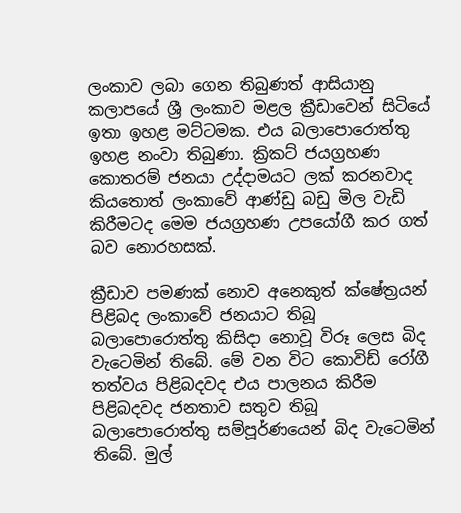ලංකාව ලබා ගෙන තිබුණත් ආසියානු කලාපයේ ශ්‍රී ලංකාව මළල ක්‍රීඩාවෙන් සිටියේ ඉතා ඉහළ මට්ටමක. එය බලාපොරොත්තු ඉහළ නංවා තිබුණා. ක්‍රිකට් ජයග්‍රහණ කොතරම් ජනයා උද්දාමයට ලක් කරනවාද කියතොත් ලංකාවේ ආණ්ඩු බඩු මිල වැඩි කිරීමටද මෙම ජයග්‍රහණ උපයෝගී කර ගත් බව නොරහසක්.

ක්‍රීඩාව පමණක් නොව අනෙකුත් ක්ෂේත්‍රයන් පිළිබද ලංකාවේ ජනයාට තිබූ බලාපොරොත්තු කිසිදා නොවූ විරූ ලෙස බිද වැටෙමින් තිබේ. මේ වන විට කොවිඩ් රෝගී තත්වය පිළිබදවද එය පාලනය කිරීම පිළිබදවද ජනතාව සතුව තිබූ බලාපොරොත්තු සම්පූර්ණයෙන් බිද වැටෙමින් තිබේ. මුල්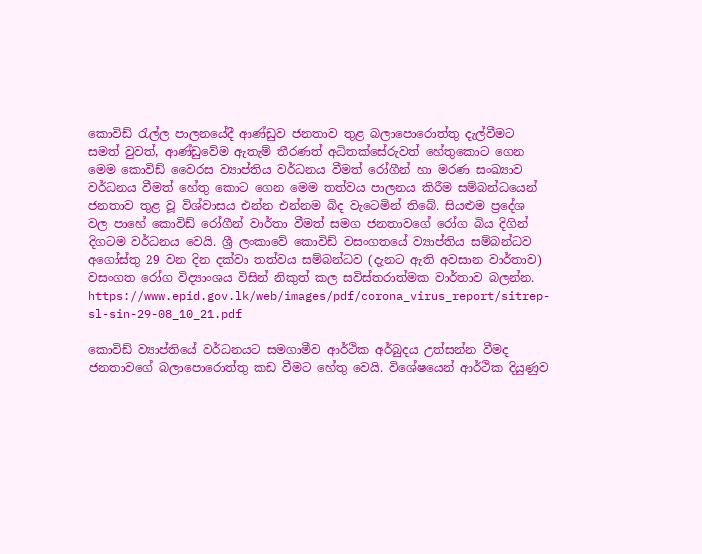කොවිඩ් රැල්ල පාලනයේදී ආණ්ඩුව ජනතාව තුළ බලාපොරොත්තු දැල්වීමට සමත් වුවත්, ආණ්ඩුවේම ඇතැම් තීරණත් අධිතක්සේරුවත් හේතුකොට ගෙන මෙම කොවිඩ් වෛරස ව්‍යාප්තිය වර්ධනය වීමත් රෝගීන් හා මරණ සංඛ්‍යාව වර්ධනය වීමත් හේතු කොට ගෙන මෙම තත්වය පාලනය කිරීම සම්බන්ධයෙන් ජනතාව තුළ වූ විශ්වාසය එන්න එන්නම බිද වැටෙමින් තිබේ. සියළුම ප්‍රදේශ වල පාහේ කොවිඩ් රෝගීන් වාර්තා වීමත් සමග ජනතාවගේ රෝග බිය දිගින් දිගටම වර්ධනය වෙයි. ශ්‍රී ලංකාවේ කොවිඩ් වසංගතයේ ව්‍යාප්තිය සම්බන්ධව අගෝස්තු 29 වන දින දක්වා තත්වය සම්බන්ධව (දැනට ඇති අවසාන වාර්තාව) වසංගත රෝග විද්‍යාංශය විසින් නිකුත් කල සවිස්තරාත්මක වාර්තාව බලන්න. https://www.epid.gov.lk/web/images/pdf/corona_virus_report/sitrep-sl-sin-29-08_10_21.pdf

කොවිඩ් ව්‍යාප්තියේ වර්ධනයට සමගාමීව ආර්ථික අර්බුදය උත්සන්න වීමද ජනතාවගේ බලාපොරොත්තු කඩ වීමට හේතු වෙයි. විශේෂයෙන් ආර්ථික දියුණුව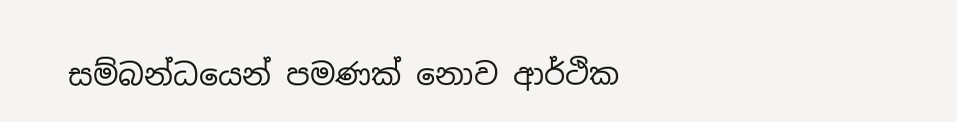සම්බන්ධයෙන් පමණක් නොව ආර්ථික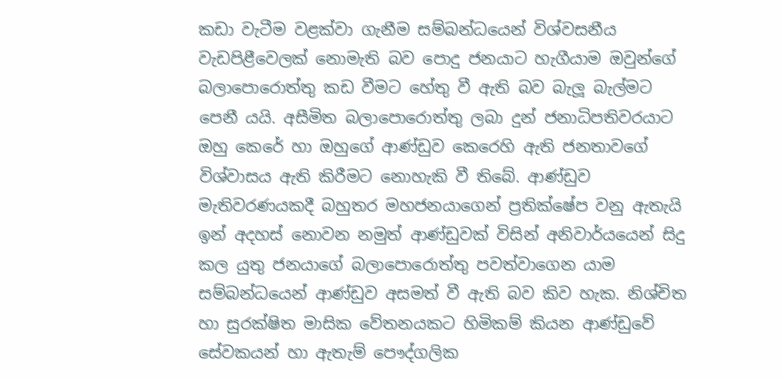කඩා වැටීම වළක්වා ගැනීම සම්බන්ධයෙන් විශ්වසනීය වැඩපිළීවෙලක් නොමැති බව පොදු ජනයාට හැගීයාම ඔවුන්ගේ බලාපොරොත්තු කඩ වීමට හේතු වී ඇති බව බැලූ බැල්මට පෙනී යයි. අසීමිත බලාපොරොත්තු ලබා දුන් ජනාධිපතිවරයාට ඔහු කෙරේ හා ඔහුගේ ආණ්ඩුව කෙරෙහි ඇති ජනතාවගේ විශ්වාසය ඇති කිරීමට නොහැකි වී තිබේ. ආණ්ඩුව මැතිවරණයකදී බහුතර මහජනයාගෙන් ප්‍රතික්ෂේප වනු ඇතැයි ඉන් අදහස් නොවන නමුත් ආණ්ඩුවක් විසින් අනිවාර්යයෙන් සිදු කල යුතු ජනයාගේ බලාපොරොත්තු පවත්වාගෙන යාම සම්බන්ධයෙන් ආණ්ඩුව අසමත් වී ඇති බව කිව හැක. නිශ්චිත හා සුරක්ෂිත මාසික වේතනයකට හිමිකම් කියන ආණ්ඩුවේ සේවකයන් හා ඇතැම් පෞද්ගලික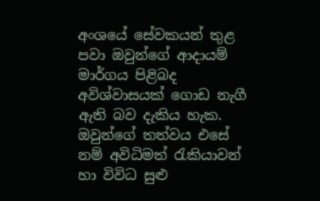අංශයේ සේවකයන් තුළ පවා ඔවුන්ගේ ආදායම් මාර්ගය පිළිබද අවිශ්වාසයක් ගොඩ නැගී ඇති බව දැකිය හැක. ඔවුන්ගේ තත්වය එසේ නම් අවිධිමත් රැකියාවන් හා විවිධ සුළු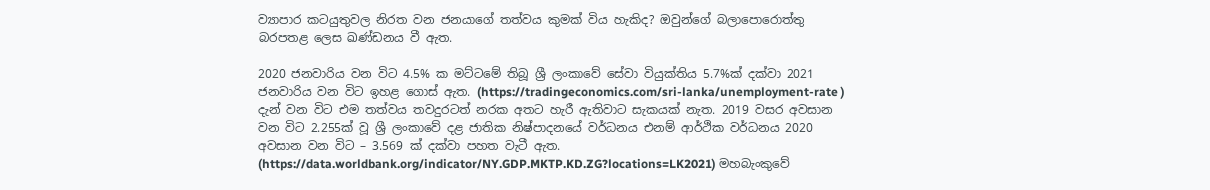ව්‍යාපාර කටයුතුවල නිරත වන ජනයාගේ තත්වය කුමක් විය හැකිද? ඔවුන්ගේ බලාපොරොත්තු බරපතළ ලෙස ඛණ්ඩනය වී ඇත.

2020 ජනවාරිය වන විට 4.5% ක මට්ටමේ තිබූ ශ්‍රී ලංකාවේ සේවා වියුක්තිය 5.7%ක් දක්වා 2021 ජනවාරිය වන විට ඉහළ ගොස් ඇත. (https://tradingeconomics.com/sri-lanka/unemployment-rate ) දැන් වන විට එම තත්වය තවදුරටත් නරක අතට හැරී ඇතිවාට සැකයක් නැත. 2019 වසර අවසාන වන විට 2.255ක් වූ ශ්‍රී ලංකාවේ දළ ජාතික නිෂ්පාදනයේ වර්ධනය එනම් ආර්ථික වර්ධනය 2020 අවසාන වන විට – 3.569 ක් දක්වා පහත වැටී ඇත. (https://data.worldbank.org/indicator/NY.GDP.MKTP.KD.ZG?locations=LK2021) මහබැංකුවේ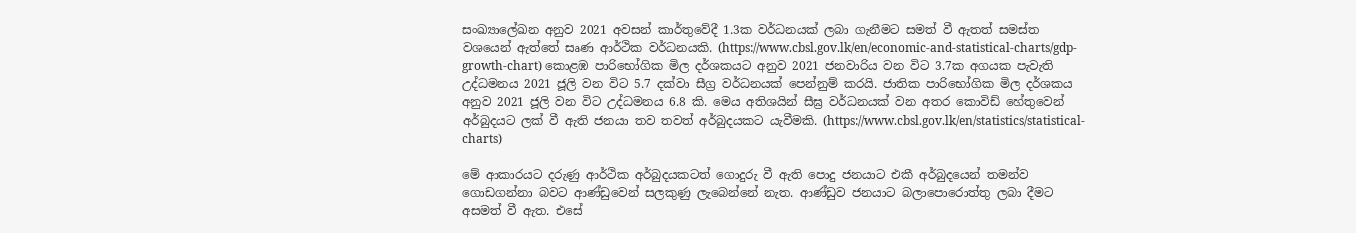සංඛ්‍යාලේඛන අනුව 2021 අවසන් කාර්තුවේදී 1.3ක වර්ධනයක් ලබා ගැනීමට සමත් වී ඇතත් සමස්ත වශයෙන් ඇත්තේ සෘණ ආර්ථික වර්ධනයකි. (https://www.cbsl.gov.lk/en/economic-and-statistical-charts/gdp-growth-chart) කොළඹ පාරිභෝගික මිල දර්ශකයට අනුව 2021 ජනවාරිය වන විට 3.7ක අගයක පැවැති උද්ධමනය 2021 ජූලි වන විට 5.7 දක්වා සීග්‍ර වර්ධනයක් පෙන්නුම් කරයි. ජාතික පාරිභෝගික මිල දර්ශකය අනුව 2021 ජූලි වන විට උද්ධමනය 6.8 කි. මෙය අතිශයින් සීඝ්‍ර වර්ධනයක් වන අතර කොවිඩ් හේතුවෙන් අර්බුදයට ලක් වී ඇති ජනයා තව තවත් අර්බුදයකට යැවීමකි. (https://www.cbsl.gov.lk/en/statistics/statistical-charts)

මේ ආකාරයට දරුණු ආර්ථික අර්බුදයකටත් ගොදුරු වී ඇති පොදු ජනයාට එකී අර්බුදයෙන් තමන්ව ගොඩගන්නා බවට ආණ්ඩුවෙන් සලකුණු ලැබෙන්නේ නැත. ආණ්ඩුව ජනයාට බලාපොරොත්තු ලබා දීමට අසමත් වී ඇත. එසේ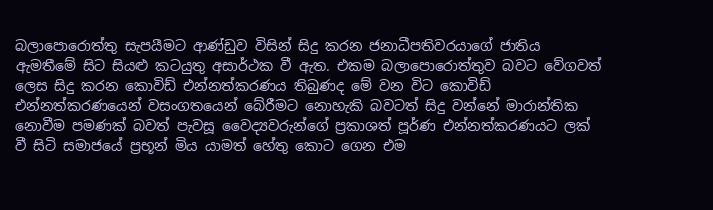බලාපොරොත්තු සැපයීමට ආණ්ඩුව විසින් සිදු කරන ජනාධීපතිවරයාගේ ජාතිය ඇමතීමේ සිට සියළු කටයුතු අසාර්ථක වී ඇත. එකම බලාපොරොත්තුව බවට වේගවත් ලෙස සිදු කරන කොවිඩ් එන්නත්කරණය තිබුණද මේ වන විට කොවිඩ් එන්නත්කරණයෙන් වසංගතයෙන් බේරීමට නොහැකි බවටත් සිදු වන්නේ මාරාන්තික නොවීම පමණක් බවත් පැවසූ වෛද්‍යවරුන්ගේ ප්‍රකාශත් පූර්ණ එන්නත්කරණයට ලක් වී සිටි සමාජයේ ප්‍රභූන් මිය යාමත් හේතු කොට ගෙන එම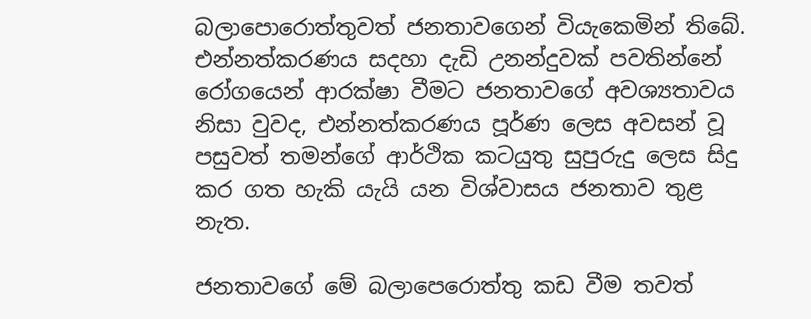බලාපොරොත්තුවත් ජනතාවගෙන් වියැකෙමින් තිබේ. එන්නත්කරණය සදහා දැඩි උනන්දුවක් පවතින්නේ රෝගයෙන් ආරක්ෂා වීමට ජනතාවගේ අවශ්‍යතාවය නිසා වුවද, එන්නත්කරණය පූර්ණ ලෙස අවසන් වූ පසුවත් තමන්ගේ ආර්ථික කටයුතු සුපුරුදු ලෙස සිදු කර ගත හැකි යැයි යන විශ්වාසය ජනතාව තුළ නැත.

ජනතාවගේ මේ බලාපෙරොත්තු කඩ වීම තවත්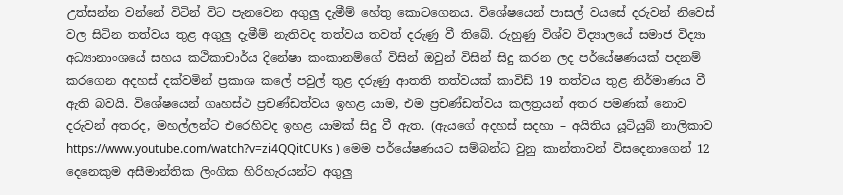උත්සන්න වන්නේ විටින් විට පැනවෙන අගුලු දැමීම් හේතු කොටගෙනය. විශේෂයෙන් පාසල් වයසේ දරුවන් නිවෙස් වල සිටින තත්වය තුළ අගුලු දැමීම් නැතිවද තත්වය තවත් දරුණු වී තිබේ. රුහුණු විශ්ව විද්‍යාලයේ සමාජ විද්‍යා අධ්‍යානාංශයේ සහය කථිකාචාර්ය දිනේෂා කංකානම්ගේ විසින් ඔවුන් විසින් සිදු කරන ලද පර්යේෂණයක් පදනම් කරගෙන අදහස් දක්වමින් ප්‍රකාශ කලේ පවුල් තුළ දරුණු ආතති තත්වයක් කාවිඩ් 19 තත්වය තුළ නිර්මාණය වී ඇති බවයි. විශේෂයෙන් ගෘහස්ථ ප්‍රචණ්ඩත්වය ඉහළ යාම, එම ප්‍රචණ්ඩත්වය කලත්‍රයන් අතර පමණක් නොව දරුවන් අතරද, මහල්ලන්ට එරෙහිවද ඉහළ යාමක් සිදු වී ඇත. (ඇයගේ අදහස් සදහා – අයිතිය යූටියුබ් නාලිකාව https://www.youtube.com/watch?v=zi4QQitCUKs ) මෙම පර්යේෂණයට සම්බන්ධ වුනු කාන්තාවන් විසදෙනාගෙන් 12 දෙනෙකුම අසීමාන්තික ලිංගික හිරිහැරයන්ට අගුලු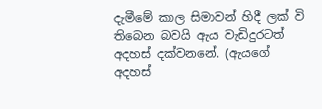දැමීමේ කාල සිමාවන් හිදී ලක් වි තිබෙන බවයි ඇය වැඩිදුරටත් අදහස් දක්වනනේ. (ඇයගේ අදහස්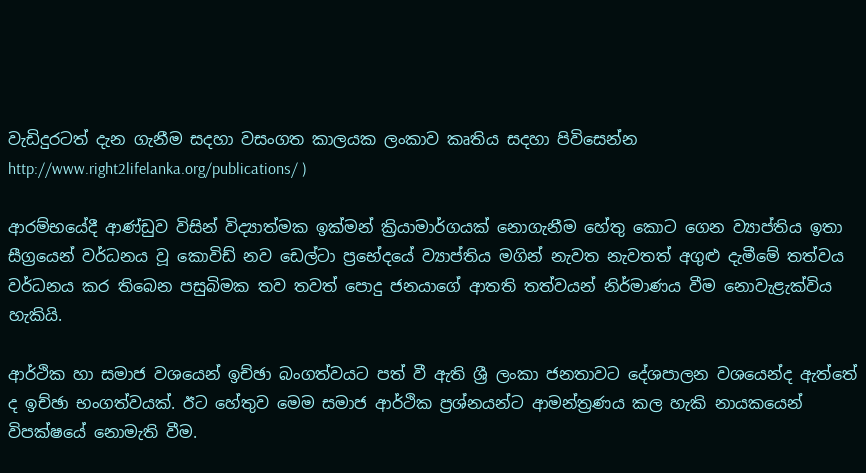වැඩිදුරටත් දැන ගැනීම සදහා වසංගත කාලයක ලංකාව කෘතිය සදහා පිවිසෙන්න http://www.right2lifelanka.org/publications/ )

ආරම්භයේදී ආණ්ඩුව විසින් විද්‍යාත්මක ඉක්මන් ක්‍රියාමාර්ගයක් නොගැනීම හේතු කොට ගෙන ව්‍යාප්තිය ඉතා සීග්‍රයෙන් වර්ධනය වූ කොවිඩ් නව ඩෙල්ටා ප්‍රභේදයේ ව්‍යාප්තිය මගින් නැවත නැවතත් අගුළු දැමීමේ තත්වය වර්ධනය කර තිබෙන පසුබිමක තව තවත් පොදු ජනයාගේ ආතති තත්වයන් නිර්මාණය වීම නොවැළැක්විය හැකියි.

ආර්ථික හා සමාජ වශයෙන් ඉච්ඡා බංගත්වයට පත් වී ඇති ශ්‍රී ලංකා ජනතාවට දේශපාලන වශයෙන්ද ඇත්තේ ද ඉච්ඡා භංගත්වයක්. ඊට හේතුව මෙම සමාජ ආර්ථික ප්‍රශ්නයන්ට ආමන්ත්‍රණය කල හැකි නායකයෙන් විපක්ෂයේ නොමැති වීම.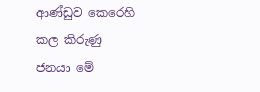ආණ්ඩුව කෙරෙහි කල කිරුණු ජනයා මේ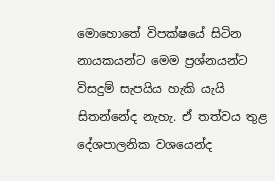මොහොතේ විපක්ෂයේ සිටින නායකයන්ට මෙම ප්‍රශ්නයන්ට විසදුම් සැපයිය හැකි යැයි සිතන්නේද නැහැ. ඒ තත්වය තුළ දේශපාලනික වශයෙන්ද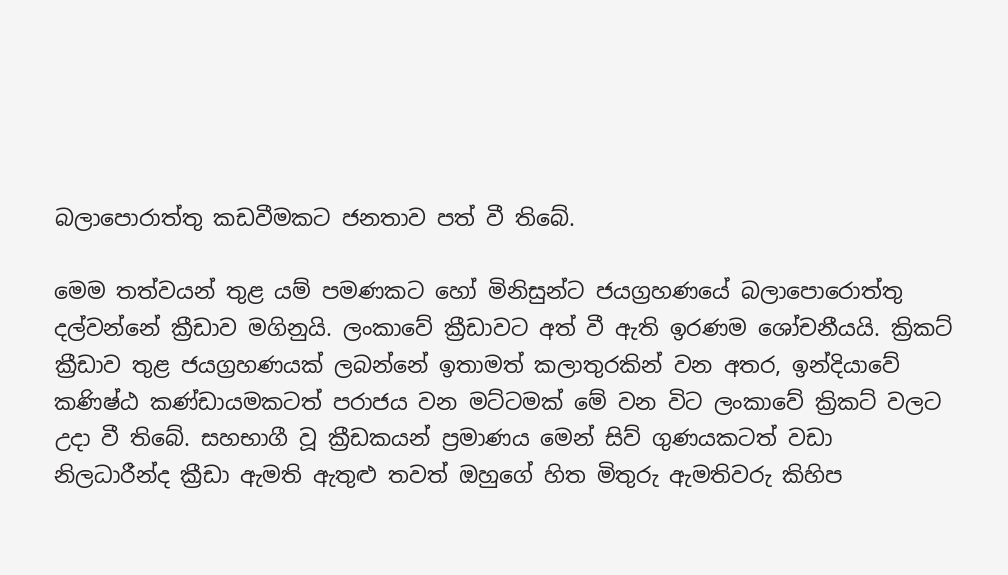බලාපොරාත්තු කඩවීමකට ජනතාව පත් වී තිබේ.

මෙම තත්වයන් තුළ යම් පමණකට හෝ මිනිසුන්ට ජයග්‍රහණයේ බලාපොරොත්තු දල්වන්නේ ක්‍රීඩාව මගිනුයි. ලංකාවේ ක්‍රීඩාවට අත් වී ඇති ඉරණම ශෝචනීයයි. ක්‍රිකට් ක්‍රීඩාව තුළ ජයග්‍රහණයක් ලබන්නේ ඉතාමත් කලාතුරකින් වන අතර, ඉන්දියාවේ කණිෂ්ඨ කණ්ඩායමකටත් පරාජය වන මට්ටමක් මේ වන විට ලංකාවේ ක්‍රිකට් වලට උදා වී තිබේ. සහභාගී වූ ක්‍රීඩකයන් ප්‍රමාණය මෙන් සිව් ගුණයකටත් වඩා නිලධාරීන්ද ක්‍රීඩා ඇමති ඇතුළු තවත් ඔහුගේ හිත මිතුරු ඇමතිවරු කිහිප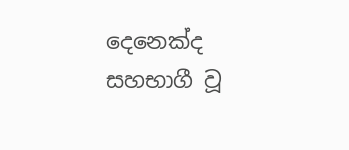දෙනෙක්ද සහභාගී වූ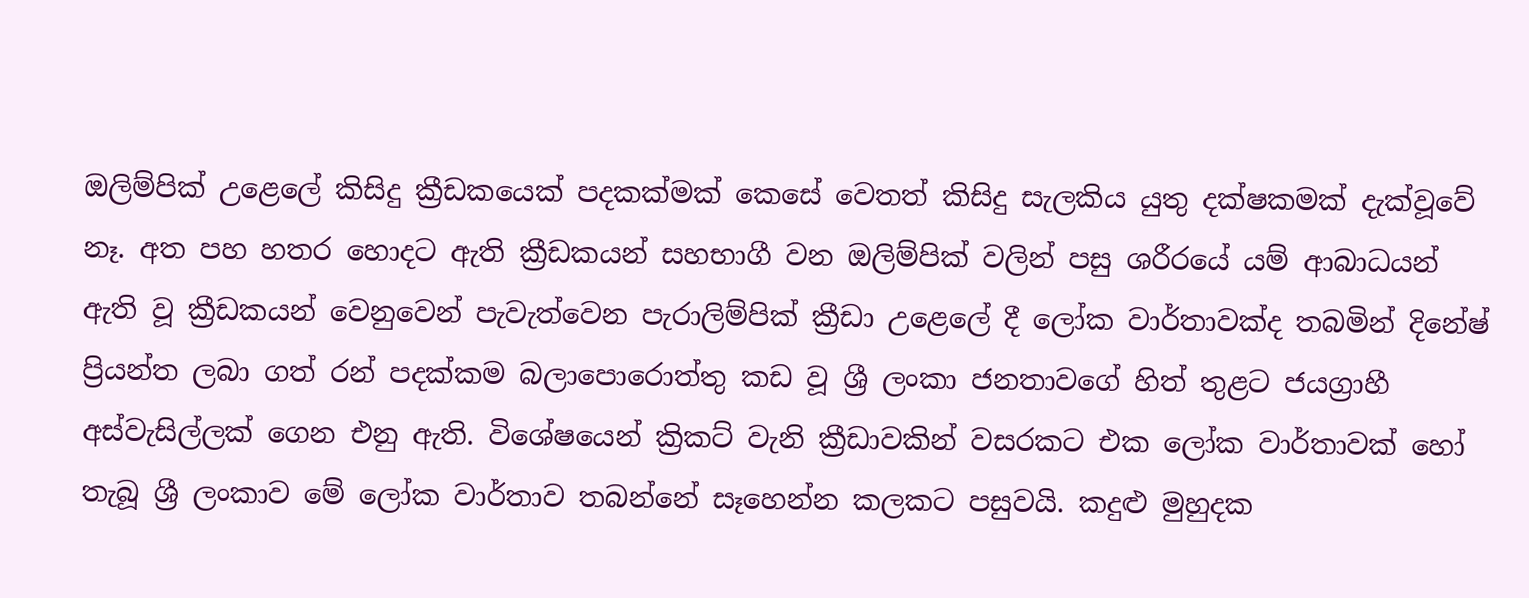ඔලිම්පික් උළෙලේ කිසිදු ක්‍රීඩකයෙක් පදකක්මක් කෙසේ වෙතත් කිසිදු සැලකිය යුතු දක්ෂකමක් දැක්වූවේ නෑ. අත පහ හතර හොදට ඇති ක්‍රීඩකයන් සහභාගී වන ඔලිම්පික් වලින් පසු ශරීරයේ යම් ආබාධයන් ඇති වූ ක්‍රීඩකයන් වෙනුවෙන් පැවැත්වෙන පැරාලිම්පික් ක්‍රීඩා උළෙලේ දී ලෝක වාර්තාවක්ද තබමින් දිනේෂ් ප්‍රියන්ත ලබා ගත් රන් පදක්කම බලාපොරොත්තු කඩ වූ ශ්‍රී ලංකා ජනතාවගේ හිත් තුළට ජයග්‍රාහී අස්වැසිල්ලක් ගෙන එනු ඇති. විශේෂයෙන් ක්‍රිකට් වැනි ක්‍රීඩාවකින් වසරකට එක ලෝක වාර්තාවක් හෝ තැබූ ශ්‍රී ලංකාව මේ ලෝක වාර්තාව තබන්නේ සෑහෙන්න කලකට පසුවයි. කදුළු මුහුදක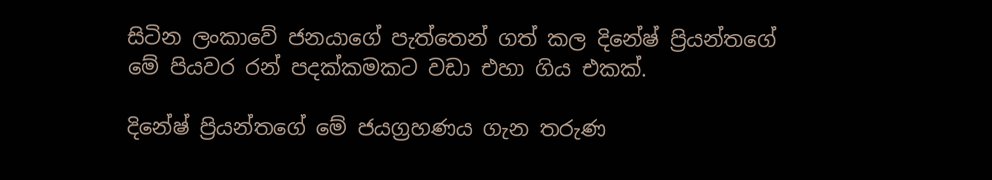සිටින ලංකාවේ ජනයාගේ පැත්තෙන් ගත් කල දිනේෂ් ප්‍රියන්තගේ මේ පියවර රන් පදක්කමකට වඩා එහා ගිය එකක්.

දිනේෂ් ප්‍රියන්තගේ මේ ජයග්‍රහණය ගැන තරුණ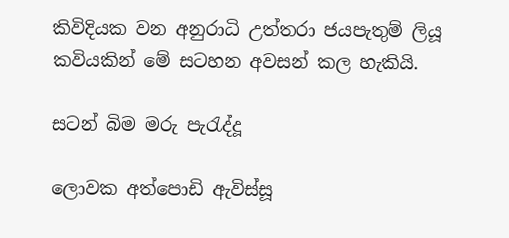කිවිදියක වන අනුරාධි උත්තරා ජයපැතුම් ලියූ කවියකින් මේ සටහන අවසන් කල හැකියි.

සටන් බිම මරු පැරැද්දූ

ලොවක අත්පොඩි ඇවිස්සූ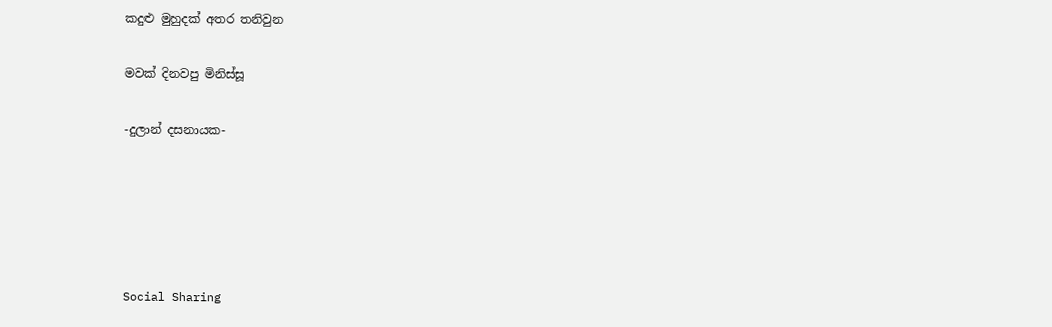කදුළු මුහුදක් අතර තනිවුන

මවක් දිනවපු මිනිස්සූ

-දුලාන් දසනායක-





Social Sharing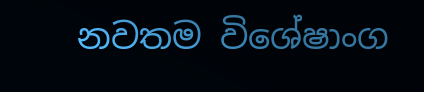නවතම විශේෂාංග